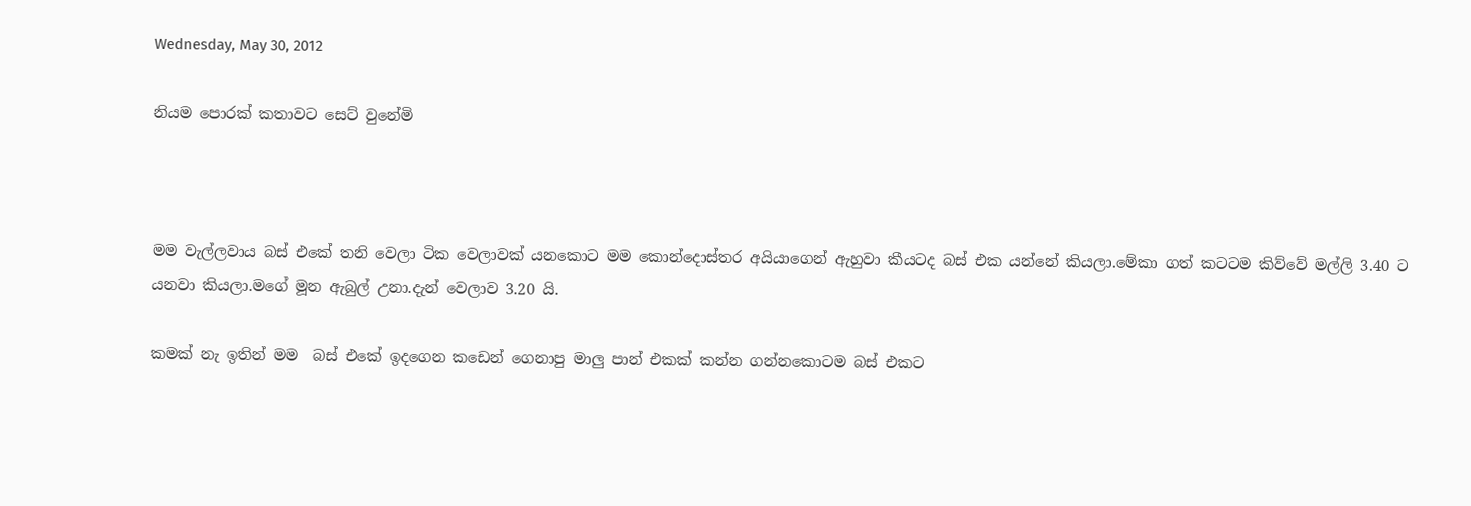Wednesday, May 30, 2012

නියම පොරක් කතාවට සෙට් වුනේමි



මම වැල්ලවාය බස් එකේ තනි වෙලා ටික වෙලාවක් යනකොට මම කොන්දොස්තර අයියාගෙන් ඇහුවා කීයටද බස් එක යන්නේ කියලා.මේකා ගත් කටටම කිව්වේ මල්ලි 3.40 ට යනවා කියලා.මගේ මූන ඇබුල් උනා.දැන් වෙලාව 3.20 යි.

කමක් නැ ඉතින් මම  බස් එකේ ඉදගෙන කඩෙන් ගෙනාපු මාලු පාන් එකක් කන්න ගන්නකොටම බස් එකට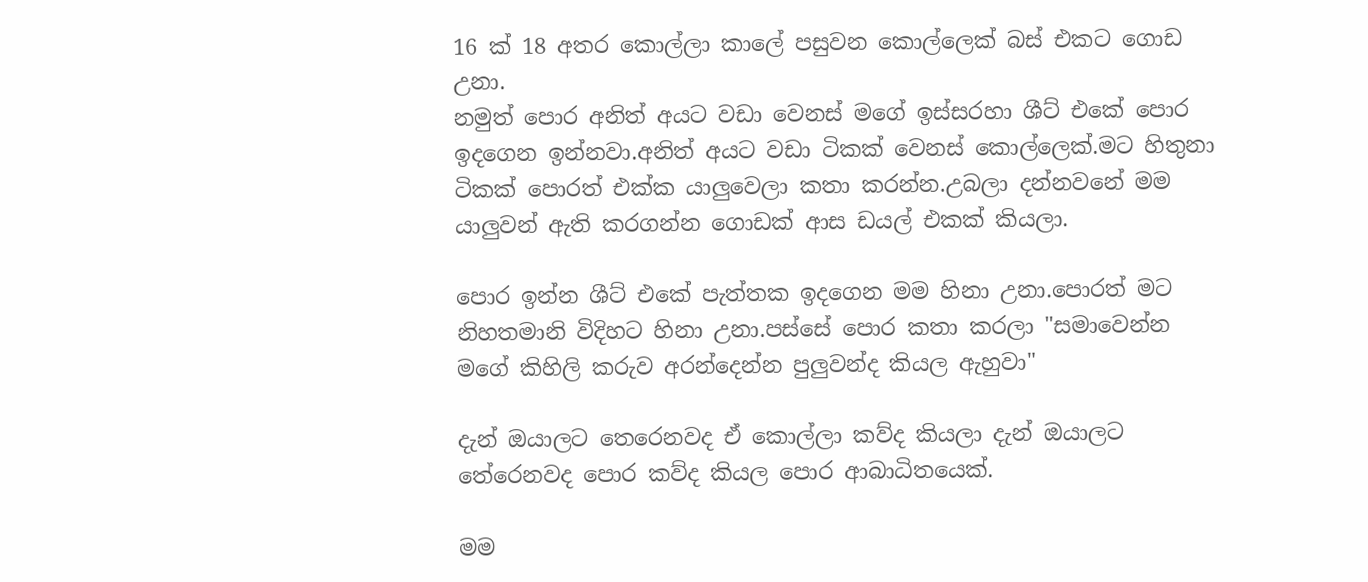16 ක් 18 අතර කොල්ලා කාලේ පසුවන කොල්ලෙක් බස් එකට ගොඩ උනා.
නමුත් පොර අනිත් අයට වඩා වෙනස් මගේ ඉස්සරහා ශීට් එකේ පොර ඉදගෙන ඉන්නවා.අනිත් අයට වඩා ටිකක් වෙනස් කොල්ලෙක්.මට හිතුනා ටිකක් පොරත් එක්ක යාලුවෙලා කතා කරන්න.උබලා දන්නවනේ මම යාලුවන් ඇති කරගන්න ගොඩක් ආස ඩයල් එකක් කියලා.

පොර ඉන්න ශීට් එකේ පැත්තක ඉදගෙන මම හිනා උනා.පොරත් මට නිහතමානි විදිහට හිනා උනා.පස්සේ පොර කතා කරලා "සමාවෙන්න මගේ කිහිලි කරුව අරන්දෙන්න පුලුවන්ද කියල ඇහුවා"

දැන් ඔයාලට තෙරෙනවද ඒ කොල්ලා කව්ද කියලා දැන් ඔයාලට තේරෙනවද පොර කව්ද කියල පොර ආබාධිතයෙක්.

මම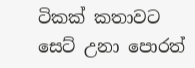ටිකක් කතාවට සෙට් උනා පොරත්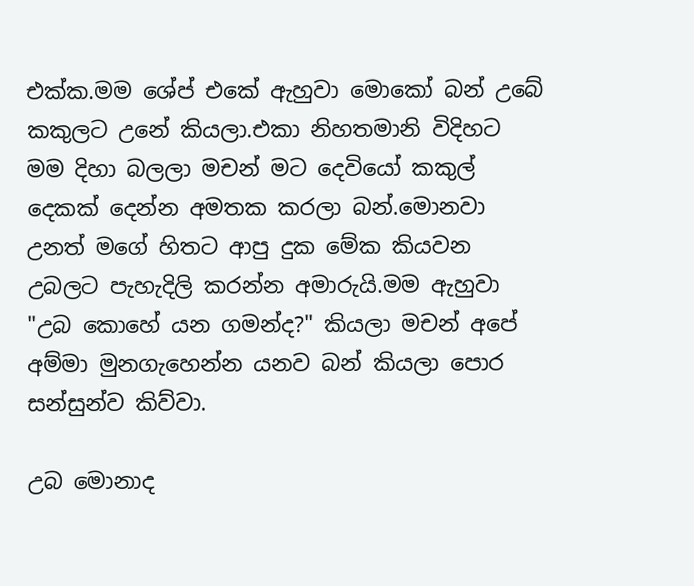එක්ක.මම ශේප් එකේ ඇහුවා මොකෝ බන් උබේ කකුලට උනේ කියලා.එකා නිහතමානි විදිහට මම දිහා බලලා මචන් මට දෙවියෝ කකුල් දෙකක් දෙන්න අමතක කරලා බන්.මොනවා උනත් මගේ හිතට ආපු දුක මේක කියවන උබලට පැහැදිලි කරන්න අමාරුයි.මම ඇහුවා "උබ කොහේ යන ගමන්ද?" කියලා මචන් අපේ අම්මා මුනගැහෙන්න යනව බන් කියලා පොර සන්සුන්ව කිව්වා.

උබ මොනාද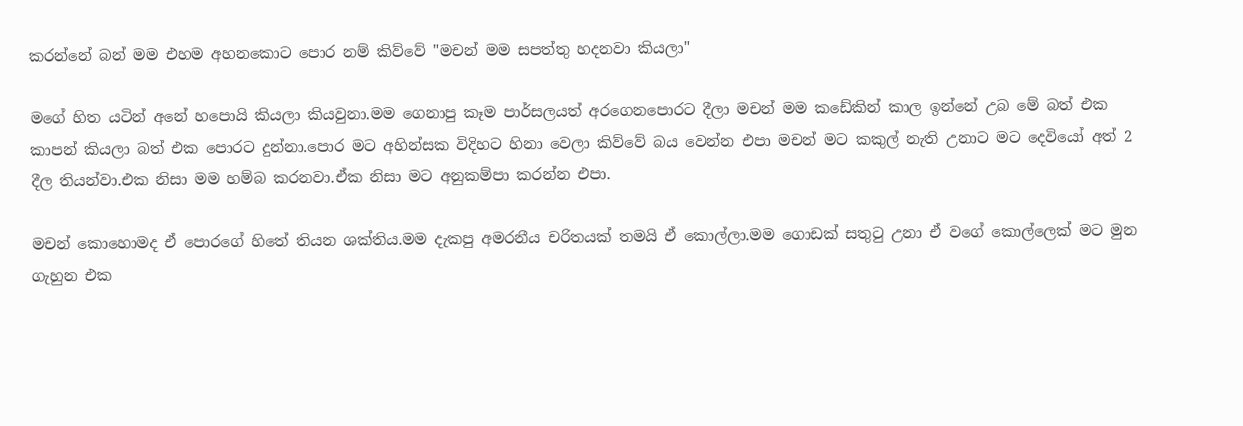කරන්නේ බන් මම එහම අහනකොට පොර නම් කිව්වේ "මචන් මම සපත්තු හදනවා කියලා"

මගේ හිත යටින් අනේ හපොයි කියලා කියවුනා.මම ගෙනාපු කෑම පාර්සලයත් අරගෙනපොරට දීලා මචන් මම කඩේකින් කාල ඉන්නේ උබ මේ බත් එක කාපන් කියලා බත් එක පොරට දුන්නා.පොර මට අහින්සක විදිහට හිනා වෙලා කිව්වේ බය වෙන්න එපා මචන් මට කකුල් නැති උනාට මට දෙවියෝ අත් 2 දීල තියන්වා.එක නිසා මම හම්බ කරනවා.ඒක නිසා මට අනුකම්පා කරන්න එපා.

මචන් කොහොමද ඒ පොරගේ හිතේ තියන ශක්තිය.මම දැකපු අමරනීය චරිතයක් තමයි ඒ කොල්ලා.මම ගොඩක් සතුටු උනා ඒ වගේ කොල්ලෙක් මට මුන ගැහුන එක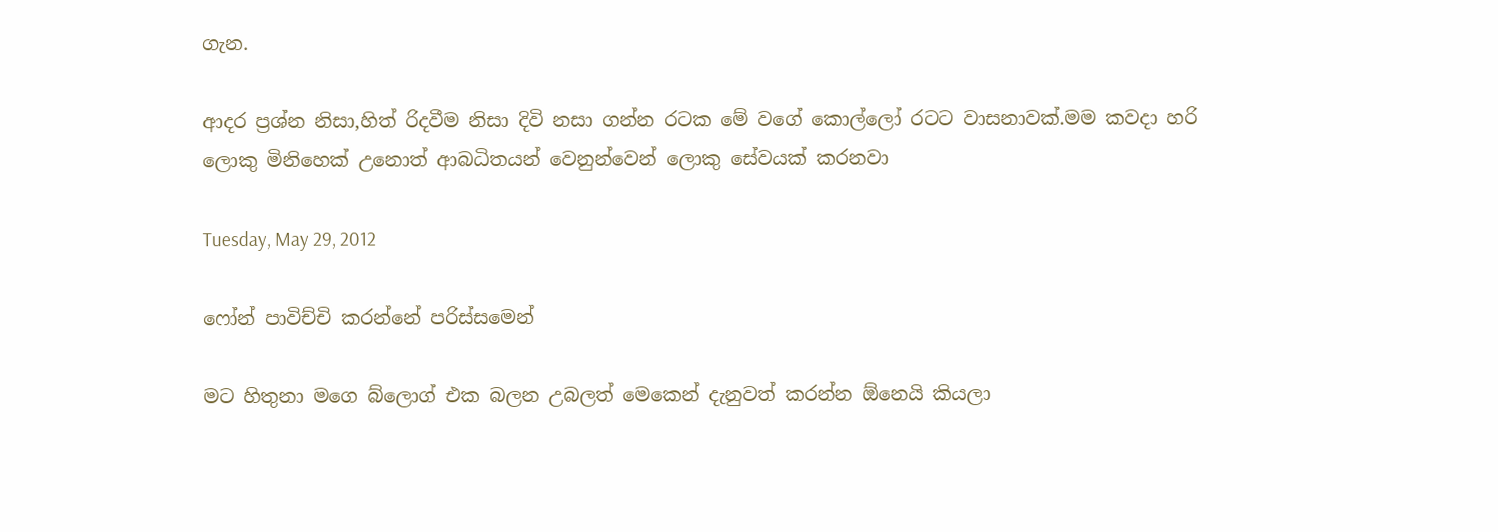ගැන.

ආදර ප්‍රශ්න නිසා,හිත් රිදවීම නිසා දිවි නසා ගන්න රටක මේ වගේ කොල්ලෝ රටට වාසනාවක්.මම කවදා හරි ලොකු මිනිහෙක් උනොත් ආබධිතයන් වෙනුන්වෙන් ලොකු සේවයක් කරනවා

Tuesday, May 29, 2012

ෆෝන් පාවිච්චි කරන්නේ පරිස්සමෙන්

මට හිතුනා මගෙ බ්ලොග් එක බලන උබලත් මෙකෙන් දැනුවත් කරන්න ඕනෙයි කියලා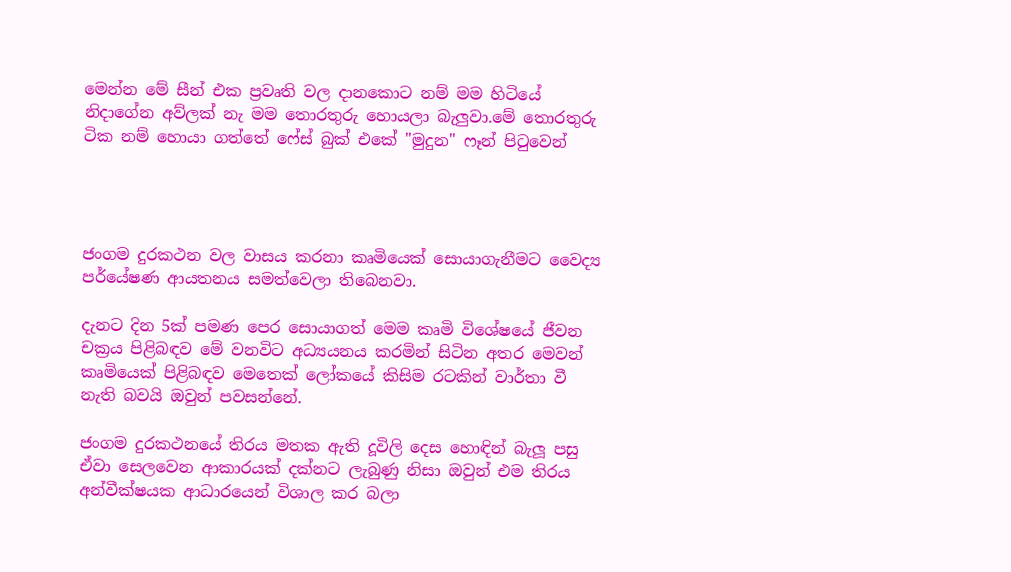මෙන්න මේ සීන් එක ප්‍රවෘති වල දානකොට නම් මම හිටියේ නිදාගේන අව්ලක් නැ මම තොරතුරු හොයලා බැලුවා.මේ තොරතුරු ටික නම් හොයා ගත්තේ ෆේස් බුක් එකේ "මුදුන" ෆෑන් පිටුවෙන්




ජංගම දුරකථන වල වාසය කරනා කෘමියෙක් සොයාගැනීමට වෛද්‍ය පර්යේෂණ ආයතනය සමත්වෙලා තිබෙනවා.

දැනට දින 5ක් පමණ පෙර සොයාගත් මෙම කෘමි විශේෂයේ ජීවන චක්‍රය පිළිබඳව මේ වනවිට අධ්‍යයනය කරමින් සිටින අතර මෙවන් කෘමියෙක් පිළිබඳව මෙතෙක් ලෝකයේ කිසිම රටකින් වාර්තා වී නැති බවයි ඔවුන් පවසන්නේ.

ජංගම දුරකථනයේ තිරය මතක ඇති දූවිලි දෙස හොඳින් බැලූ පසු ඒවා සෙලවෙන ආකාරයක් දක්නට ලැබුණු නිසා ඔවුන් එම තිරය අන්වීක්ෂයක ආධාරයෙන් විශාල කර බලා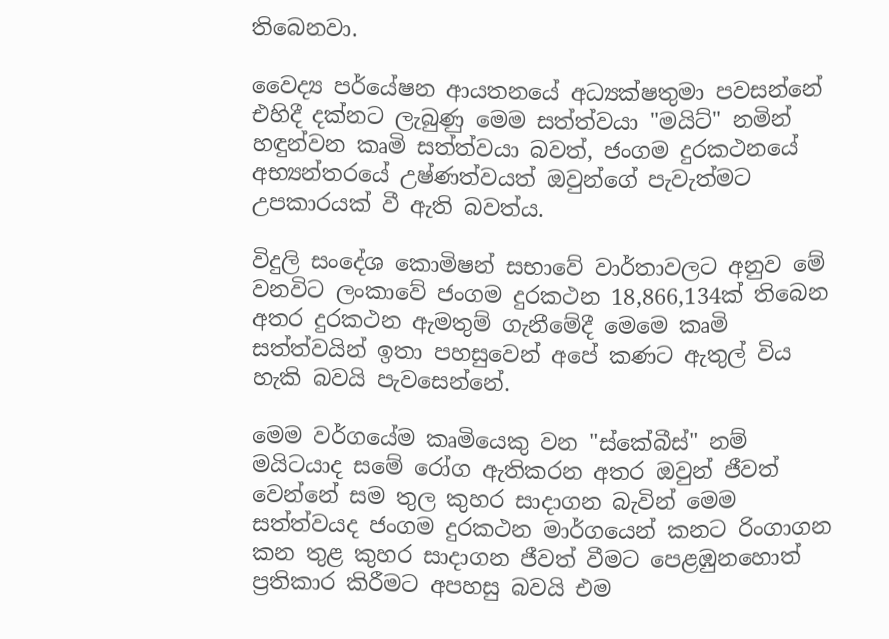තිබෙනවා.

වෛද්‍ය පර්යේෂන ආයතනයේ අධ්‍යක්ෂතුමා පවසන්නේ එහිදී දක්නට ලැබුණු මෙම සත්ත්වයා "මයිට්" නමින් හඳුන්වන කෘමි සත්ත්වයා බවත්, ජංගම දුරකථනයේ අභ්‍යන්තරයේ උෂ්ණත්වයත් ඔවුන්ගේ පැවැත්මට උපකාරයක් වී ඇති බවත්ය.

විදුලි සංදේශ කොමිෂන් සභාවේ වාර්තාවලට අනුව මේ වනවිට ලංකාවේ ජංගම දුරකථන 18,866,134ක් තිබෙන අතර දුරකථන ඇමතුම් ගැනීමේදී මෙමෙ කෘමි සත්ත්වයින් ඉතා පහසුවෙන් අපේ කණට ඇතුල් විය හැකි බවයි පැවසෙන්නේ.

මෙම වර්ගයේම කෘමියෙකු වන "ස්කේබීස්" නම් මයිටයාද සමේ රෝග ඇතිකරන අතර ඔවුන් ජීවත් වෙන්නේ සම තුල කුහර සාදාගන බැවින් මෙම සත්ත්වයද ජංගම දුරකථන මාර්ගයෙන් කනට රිංගාගන කන තුළ කුහර සාදාගන ජීවත් වීමට පෙළඹුනහොත් ප්‍රතිකාර කිරීමට අපහසු බවයි එම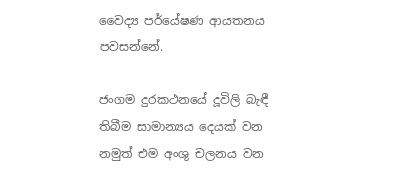වෛද්‍ය පර්යේෂණ ආයතනය පවසන්නේ.

ජංගම දුරකථනයේ දූවිලි බැඳී තිබීම සාමාන්‍යය දෙයක් වන නමුත් එම අංශු චලනය වන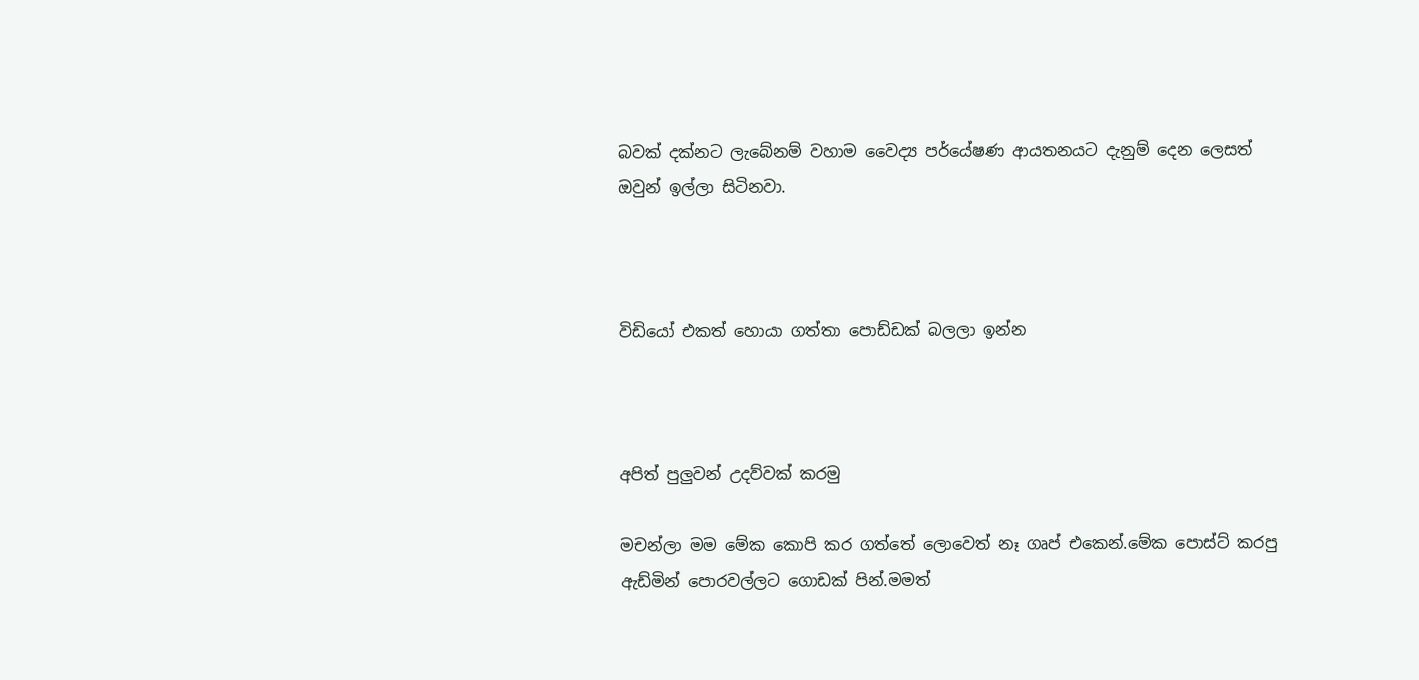බවක් දක්නට ලැබේනම් වහාම වෛද්‍ය පර්යේෂණ ආයතනයට දැනුම් දෙන ලෙසත් ඔවුන් ඉල්ලා සිටිනවා.



විඩියෝ එකත් හොයා ගත්තා පොඩ්ඩක් බලලා ඉන්න



අපිත් පුලුවන් උදව්වක් කරමු

මචන්ලා මම මේක කොපි කර ගත්තේ ලොවෙත් නෑ ගෘප් එකෙන්.මේක පොස්ට් කරපු ඇඩ්මින් පොරවල්ලට ගොඩක් පින්.මමත්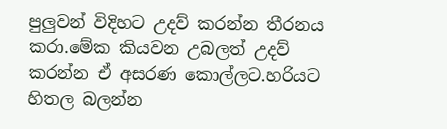පුලුවන් විදිහට උදව් කරන්න තීරනය කරා.මේක කියවන උබලත් උදව් කරන්න ඒ අසරණ කොල්ලට.හරියට හිතල බලන්න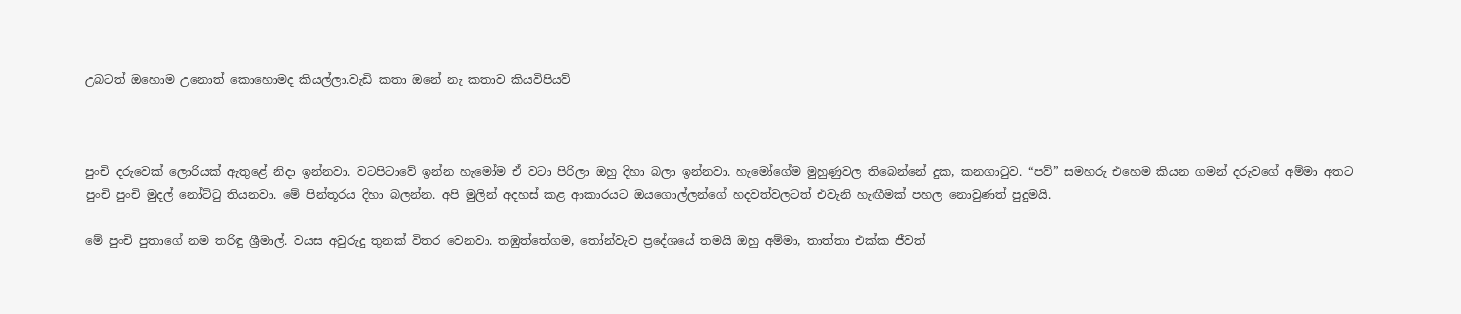උබටත් ඔහොම උනොත් කොහොමද කියල්ලා.වැඩි කතා ඔනේ නැ කතාව කියවිපියව්



පුංචි දරුවෙක් ලොරියක් ඇතුළේ නිදා ඉන්නවා. වටපිටාවේ ඉන්න හැමෝම ඒ වටා පිරිලා ඔහු දිහා බලා ඉන්නවා. හැමෝගේම මුහුණුවල තිබෙන්නේ දුක, කනගාටුව. “පව්” සමහරු එහෙම කියන ගමන් දරුවගේ අම්මා අතට පුංචි පුංචි මුදල් නෝට්ටු තියනවා. මේ පින්තූරය දිහා බලන්න. අපි මුලින් අදහස් කළ ආකාරයට ඔයගොල්ලන්ගේ හදවත්වලටත් එවැනි හැඟීමක් පහල නොවුණත් පුදුමයි.

මේ පුංචි පුතාගේ නම තරිඳු ශ්‍රීමාල්. වයස අවුරුදු තුනක් විතර වෙනවා. තඹුත්තේගම, තෝන්වැව ප්‍රදේශයේ තමයි ඔහු අම්මා, තාත්තා එක්ක ජීවත්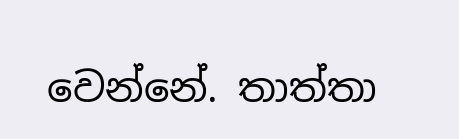වෙන්නේ. තාත්තා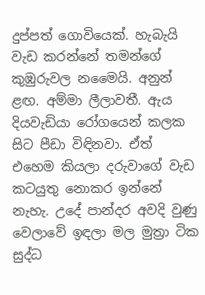දුප්පත් ගොවියෙක්. හැබැයි වැඩ කරන්නේ තමන්ගේ කුඹුරුවල නමෛයි. අනුන් ළඟ. අම්මා ලීලාවතී. ඇය දියවැඩියා රෝගයෙන් කලක සිට පීඩා විඳිනවා. ඒත් එහෙම කියලා දරුවාගේ වැඩ කටයුතු නොකර ඉන්නේ නැහැ. උදේ පාන්දර අවදි වුණු වෙලාවේ ඉඳලා මල මුත්‍රා ටික සුද්ධ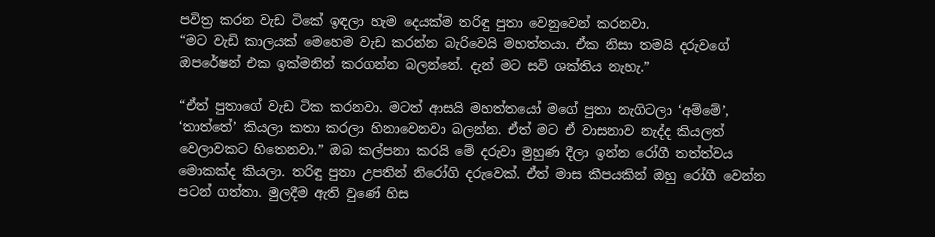පවිත්‍ර කරන වැඩ ටිකේ ඉඳලා හැම දෙයක්ම තරිඳු පුතා වෙනුවෙන් කරනවා.
“මට වැඩි කාලයක් මෙහෙම වැඩ කරන්න බැරිවෙයි මහත්තයා. ඒක නිසා තමයි දරුවගේ ඔපරේෂන් එක ඉක්මනින් කරගන්න බලන්නේ. දැන් මට සවි ශක්තිය නැහැ.”

“ඒත් පුතාගේ වැඩ ටික කරනවා. මටත් ආසයි මහත්තයෝ මගේ පුතා නැගිටලා ‘අම්මේ’, ‘තාත්තේ’ කියලා කතා කරලා හිනාවෙනවා බලන්න. ඒත් මට ඒ වාසනාව නැද්ද කියලත් වෙලාවකට හිතෙනවා.” ඔබ කල්පනා කරයි මේ දරුවා මුහුණ දීලා ඉන්න රෝගී තත්ත්වය මොකක්ද කියලා. තරිඳු පුතා උපතින් නිරෝගි දරුවෙක්. ඒත් මාස කීපයකින් ඔහු රෝගී වෙන්න පටන් ගත්තා. මුලදීම ඇති වුණේ හිස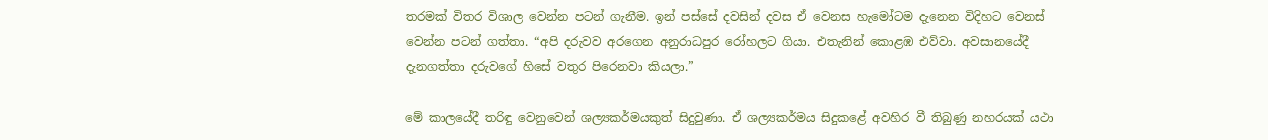තරමක් විතර විශාල වෙන්න පටන් ගැනීම. ඉන් පස්සේ දවසින් දවස ඒ වෙනස හැමෝටම දැනෙන විදිහට වෙනස් වෙන්න පටන් ගත්තා. “අපි දරුවව අරගෙන අනුරාධපුර රෝහලට ගියා. එතැනින් කොළඹ එව්වා. අවසානයේදී දැනගත්තා දරුවගේ හිසේ වතුර පිරෙනවා කියලා.”

මේ කාලයේදී තරිඳු වෙනුවෙන් ශල්‍යකර්මයකුත් සිදුවුණා. ඒ ශල්‍යකර්මය සිදුකළේ අවහිර වී තිබුණු නහරයක් යථා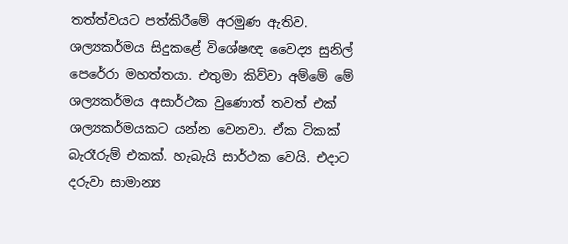තත්ත්වයට පත්කිරීමේ අරමුණ ඇතිව. ශල්‍යකර්මය සිදුකළේ විශේෂඥ වෛද්‍ය සුනිල් පෙරේරා මහත්තයා. එතුමා කිව්වා අම්මේ මේ ශල්‍යකර්මය අසාර්ථක වුණොත් තවත් එක් ශල්‍යකර්මයකට යන්න වෙනවා. ඒක ටිකක් බැරෑරුම් එකක්. හැබැයි සාර්ථක වෙයි. එදාට දරුවා සාමාන්‍ය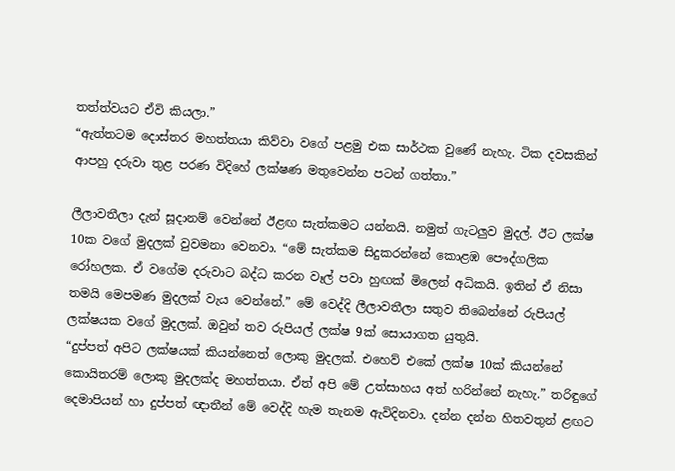තත්ත්වයට ඒවි කියලා.”
“ඇත්තටම දොස්තර මහත්තයා කිව්වා වගේ පළමු එක සාර්ථක වුණේ නැහැ. ටික දවසකින් ආපහු දරුවා තුළ පරණ විදිහේ ලක්ෂණ මතුවෙන්න පටන් ගත්තා.”

ලීලාවතීලා දැන් සූදානම් වෙන්නේ ඊළඟ සැත්කමට යන්නයි. නමුත් ගැටලුව මුදල්. ඊට ලක්ෂ 10ක වගේ මුදලක් වුවමනා වෙනවා. “මේ සැත්කම සිදුකරන්නේ කොළඹ පෞද්ගලික රෝහලක. ඒ වගේම දරුවාට බද්ධ කරන වෑල් පවා හුඟක් මිලෙන් අධිකයි. ඉතින් ඒ නිසා තමයි මෙපමණ මුදලක් වැය වෙන්නේ.” මේ වෙද්දි ලීලාවතීලා සතුව තිබෙන්නේ රුපියල් ලක්ෂයක වගේ මුදලක්. ඔවුන් තව රුපියල් ලක්ෂ 9ක් සොයාගත යුතුයි.
“දුප්පත් අපිට ලක්ෂයක් කියන්නෙත් ලොකු මුදලක්. එහෙව් එකේ ලක්ෂ 10ක් කියන්නේ කොයිතරම් ලොකු මුදලක්ද මහත්තයා. ඒත් අපි මේ උත්සාහය අත් හරින්නේ නැහැ.” තරිඳුගේ දෙමාපියන් හා දුප්පත් ඥාතීන් මේ වෙද්දි හැම තැනම ඇවිදිනවා. දන්න දන්න හිතවතුන් ළඟට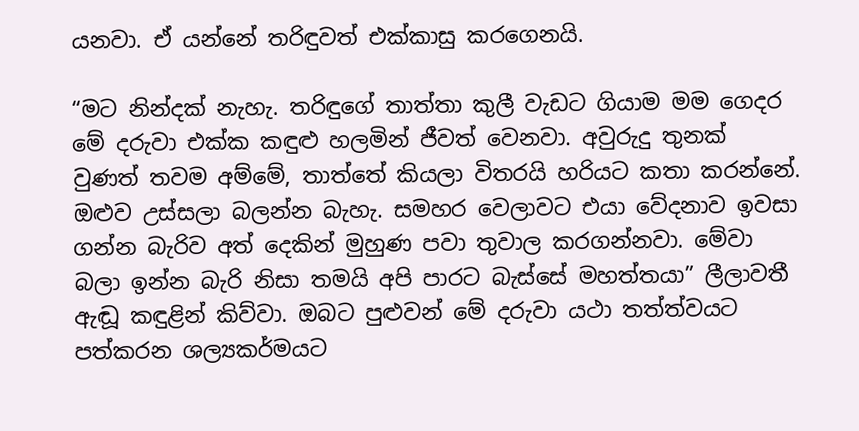යනවා. ඒ යන්නේ තරිඳුවත් එක්කාසු කරගෙනයි.

“මට නින්දක් නැහැ. තරිඳුගේ තාත්තා කුලී වැඩට ගියාම මම ගෙදර මේ දරුවා එක්ක කඳුළු හලමින් ජීවත් වෙනවා. අවුරුදු තුනක් වුණත් තවම අම්මේ, තාත්තේ කියලා විතරයි හරියට කතා කරන්නේ. ඔළුව උස්සලා බලන්න බැහැ. සමහර වෙලාවට එයා වේදනාව ඉවසා ගන්න බැරිව අත් දෙකින් මුහුණ පවා තුවාල කරගන්නවා. මේවා බලා ඉන්න බැරි නිසා තමයි අපි පාරට බැස්සේ මහත්තයා” ලීලාවතී ඇඬූ කඳුළින් කිව්වා. ඔබට පුළුවන් මේ දරුවා යථා තත්ත්වයට පත්කරන ශල්‍යකර්මයට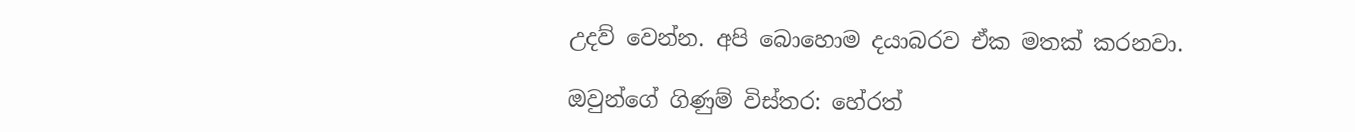උදව් වෙන්න. අපි බොහොම දයාබරව ඒක මතක් කරනවා.

ඔවුන්ගේ ගිණුම් විස්තර: හේරත්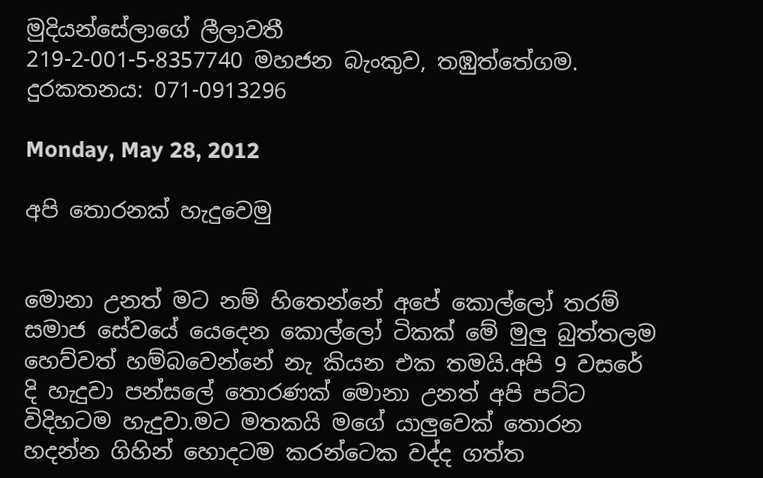මුදියන්සේලාගේ ලීලාවතී
219-2-001-5-8357740 මහජන බැංකුව, තඹුත්තේගම.
දුරකතනය: 071-0913296

Monday, May 28, 2012

අපි තොරනක් හැදුවෙමු


මොනා උනත් මට නම් හිතෙන්නේ අපේ කොල්ලෝ තරම් සමාජ සේවයේ යෙදෙන කොල්ලෝ ටිකක් මේ මුලු බුත්තලම හෙව්වත් හම්බවෙන්නේ නැ කියන එක තමයි.අපි 9 වසරේ දි හැදුවා පන්සලේ තොරණක් මොනා උනත් අපි පට්ට විදිහටම හැදුවා.මට මතකයි මගේ යාලුවෙක් තොරන හදන්න ගිහින් හොදටම කරන්ටෙක වද්ද ගත්ත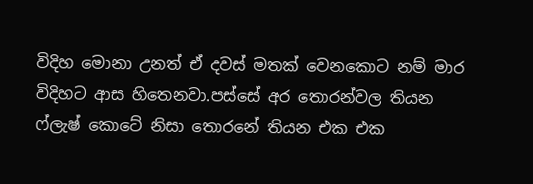විදිහ මොනා උනත් ඒ දවස් මතක් වෙනකොට නම් මාර විදිහට ආස හිතෙනවා.පස්සේ අර තොරන්වල තියන ෆ්ලැෂ් කොටේ නිසා තොරනේ තියන එක එක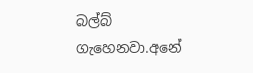බල්බ් ගැහෙනවා.අනේ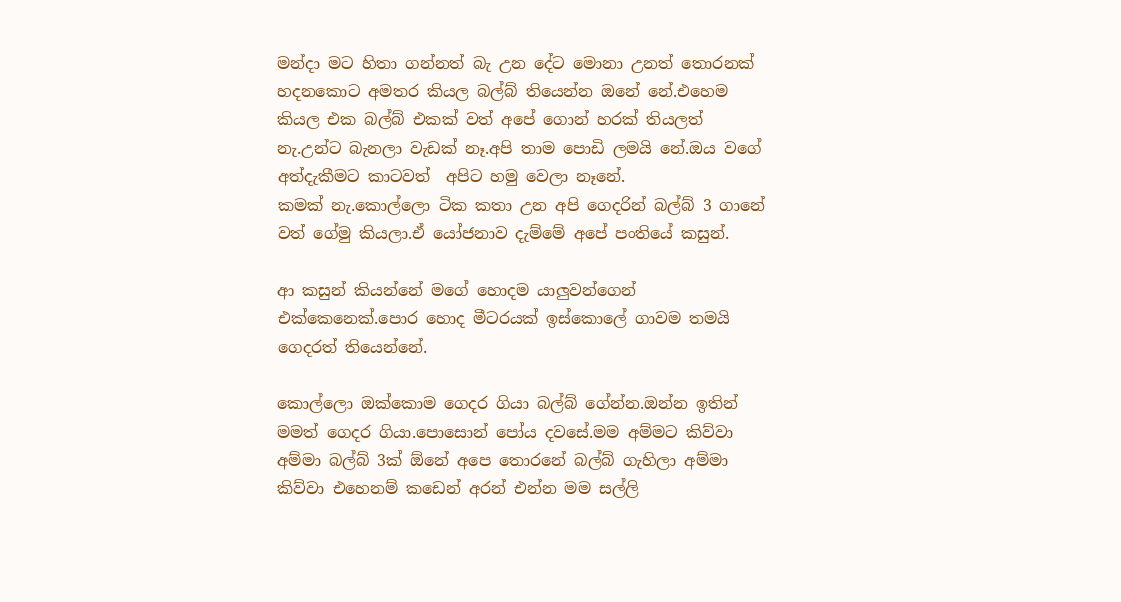මන්දා මට හිතා ගන්නත් බැ උන දේට මොනා උනත් තොරනක් හදනකොට අමතර කියල බල්බ් තියෙන්න ඔනේ නේ.එහෙම කියල එක බල්බ් එකක් වත් අපේ ගොන් හරක් තියලත් නැ.උන්ට බැනලා වැඩක් නෑ.අපි තාම පොඩි ලමයි නේ.ඔය වගේ අත්දැකීමට කාටවත්  අපිට හමු වෙලා නෑනේ.
කමක් නැ.කොල්ලො ටික කතා උන අපි ගෙදරින් බල්බ් 3 ගානේ වත් ගේමු කියලා.ඒ යෝජනාව දැම්මේ අපේ පංතියේ කසුන්.

ආ කසුන් කියන්නේ මගේ හොදම යාලුවන්ගෙන් එක්කෙනෙක්.පොර හොද මීටරයක් ඉස්කොලේ ගාවම තමයි ගෙදරත් තියෙන්නේ.

කොල්ලො ඔක්කොම ගෙදර ගියා බල්බ් ගේන්න.ඔන්න ඉතින් මමත් ගෙදර ගියා.පොසොන් පෝය දවසේ.මම අම්මට කිව්වා අම්මා බල්බ් 3ක් ඕනේ අපෙ තොරනේ බල්බ් ගැහිලා අම්මා කිව්වා එහෙනම් කඩෙන් අරන් එන්න මම සල්ලි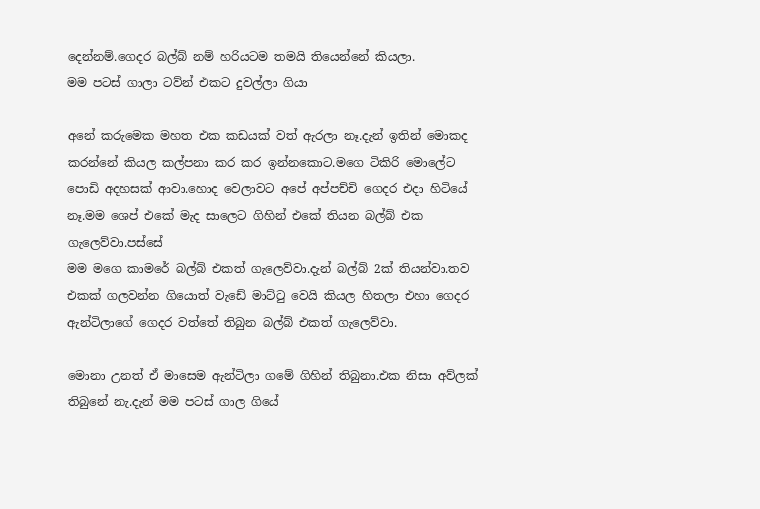දෙන්නම්.ගෙදර බල්බ් නම් හරියටම තමයි තියෙන්නේ කියලා.
මම පටස් ගාලා ටව්න් එකට දුවල්ලා ගියා

අනේ කරුමෙක මහත එක කඩයක් වත් ඇරලා නෑ.දැන් ඉතින් මොකද කරන්නේ කියල කල්පනා කර කර ඉන්නකොට.මගෙ ටිකිරි මොලේට පොඩි අදහසක් ආවා.හොද වෙලාවට අපේ අප්පච්චි ගෙදර එදා හිටියේ නෑ.මම ශෙප් එකේ මැද සාලෙට ගිහින් එකේ තියන බල්බ් එක ගැලෙව්වා.පස්සේ
මම මගෙ කාමරේ බල්බ් එකත් ගැලෙව්වා.දැන් බල්බ් 2ක් තියන්වා.තව එකක් ගලවන්න ගියොත් වැඩේ මාට්ටු වෙයි කියල හිතලා එහා ගෙදර ඇන්ටිලාගේ ගෙදර වත්තේ තිබුන බල්බ් එකත් ගැලෙව්වා.

මොනා උනත් ඒ මාසෙම ඇන්ටිලා ගමේ ගිහින් තිබුනා.එක නිසා අව්ලක් තිබුනේ නැ.දැන් මම පටස් ගාල ගියේ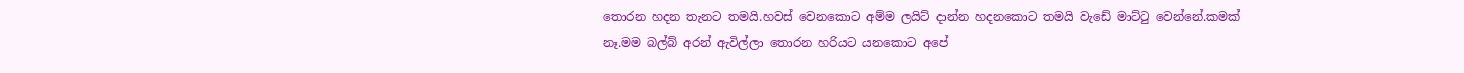තොරන හදන තැනට තමයි.හවස් වෙනකොට අම්ම ලයිට් දාන්න හදනකොට තමයි වැඩේ මාට්ටු වෙන්නේ.කමක් නෑ.මම බල්බ් අරන් ඇවිල්ලා තොරන හරියට යනකොට අපේ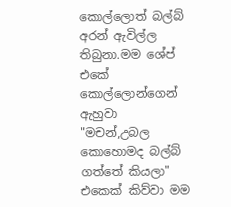කොල්ලොත් බල්බ් අරන් ඇවිල්ල තිබුනා.මම ශේප් එකේ කොල්ලොන්ගෙන් ඇහුවා "මචන්,උබල කොහොමද බල්බ් ගත්තේ කියලා" එකෙක් කිව්වා මම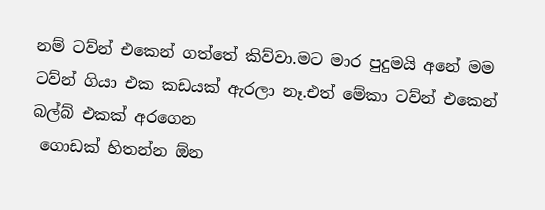නම් ටව්න් එකෙන් ගත්තේ කිව්වා.මට මාර පුදුමයි අනේ මම ටව්න් ගියා එක කඩයක් ඇරලා නෑ.එත් මේකා ටව්න් එකෙන් බල්බ් එකක් අරගෙන
 ගොඩක් හිතන්න ඕන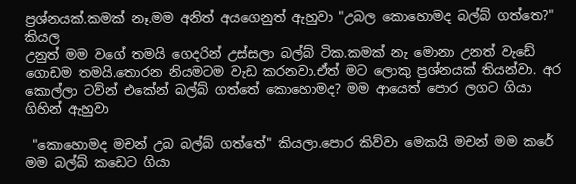ප්‍රශ්නයක්.කමක් නෑ.මම අනිත් අයගෙනුත් ඇහුවා "උබල කොහොමද බල්බ් ගත්තෙ?" කියල
උනුත් මම වගේ තමයි ගෙදරින් උස්සලා බල්බ් ටික.කමක් නැ මොනා උනත් වැඩේ ගොඩම තමයි.තොරන නියමටම වැඩ කරනවා.ඒත් මට ලොකු ප්‍රශ්නයක් තියන්වා. අර කොල්ලා ටව්න් එකේන් බල්බ් ගත්තේ කොහොමද? මම ආයෙත් පොර ලගට ගියා ගිහින් ඇහුවා

 "කොහොමද මචන් උබ බල්බ් ගත්තේ" කියලා.පොර කිව්වා මෙකයි මචන් මම කරේ මම බල්බ් කඩෙට ගියා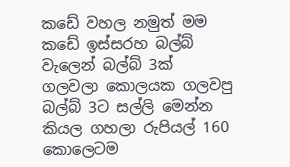කඩේ වහල නමුත් මම කඩේ ඉස්සරහ බල්බ් වැලෙන් බල්බ් 3ක් ගලවලා කොලයක ගලවපු බල්බ් 3ට සල්ලි මෙන්න කියල ගහලා රුපියල් 160 කොලෙටම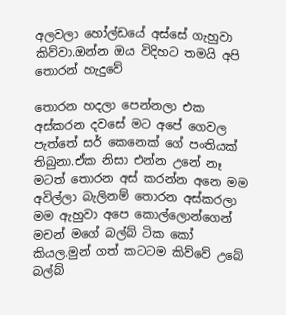අලවලා හෝල්ඩයේ අස්සේ ගැහුවා කිව්වා.ඔන්න ඔය විදිහට තමයි අපි තොරන් හැදුවේ

තොරන හදලා පෙන්නලා එක අස්කරන දවසේ මට අපේ ගෙවල පැත්තේ සර් කෙනෙක් ගේ පංතියක් තිබුනා.ඒක නිසා එන්න උනේ නෑ මටත් තොරන අස් කරන්න අනෙ මම අවිල්ලා බැලිනම් තොරන අස්කරලා මම ඇහුවා අපෙ කොල්ලොන්ගෙන් මචන් මගේ බල්බ් ටික කෝ කියල.මුන් ගත් කටටම කිව්වේ උබේ බල්බ්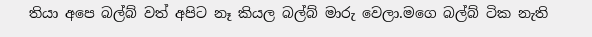තියා අපෙ බල්බ් වත් අපිට නෑ කියල බල්බ් මාරු වෙලා.මගෙ බල්බ් ටික නැති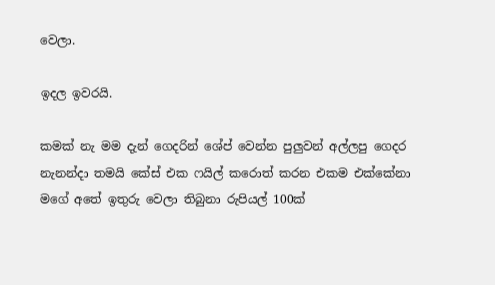වෙලා.

ඉදල ඉවරයි.

කමක් නැ මම දැන් ගෙදරින් ශේප් වෙන්න පුලුවන් අල්ලපු ගෙදර නැනන්දා තමයි කේස් එක ෆයිල් කරොත් කරන එකම එක්කේනා මගේ අතේ ඉතුරු වෙලා තිබුනා රුපියල් 100ක්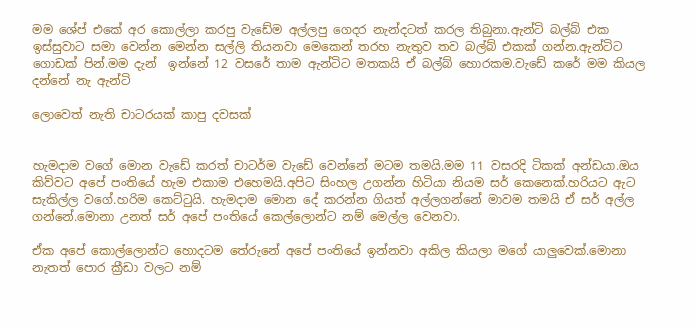මම ශේප් එකේ අර කොල්ලා කරපු වැඩේම අල්ලපු ගෙදර නැන්දටත් කරල තිබුනා.ඇන්ටි බල්බ් එක ඉස්සුවාට සමා වෙන්න මෙන්න සල්ලි තියනවා මෙකෙන් තරහ නැතුව තව බල්බ් එකක් ගන්න.ඇන්ටිට ගොඩක් පින්.මම දැන්  ඉන්නේ 12 වසරේ තාම ඇන්ටිට මතකයි ඒ බල්බ් හොරකම.වැඩේ කරේ මම කියල දන්නේ නැ ඇන්ටි

ලොවෙත් නැති චාටරයක් කාපු දවසක්


හැමදාම වගේ මොන වැඩේ කරත් චාටර්ම වැඩේ වෙන්නේ මටම තමයි.මම 11 වසරදි ටිකක් අන්ඩයා.ඔය කිව්වට අපේ පංතියේ හැම එකාම එහෙමයි.අපිට සිංහල උගන්න හිටියා නියම සර් කෙනෙක්.හරියට ඇට සැකිල්ල වගේ.හරිම කෙට්ටුයි. හැමදාම මොන දේ කරන්න ගියත් අල්ලගන්නේ මාවම තමයි ඒ සර් අල්ල ගන්නේ.මොනා උනත් සර් අපේ පංතියේ කෙල්ලොන්ට නම් මෙල්ල වෙනවා.

ඒක අපේ කොල්ලොන්ට හොදටම තේරුනේ අපේ පංතියේ ඉන්නවා අකිල කියලා මගේ යාලුවෙක්.මොනා නැතත් පොර ක්‍රීඩා වලට නම්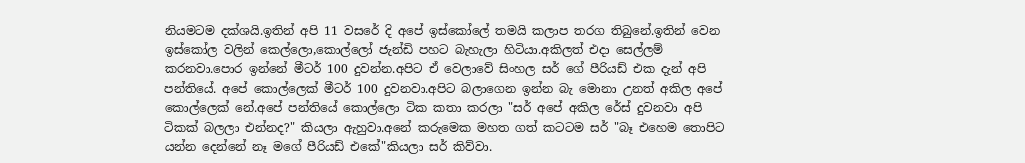නියමටම දක්ශයි.ඉතින් අපි 11 වසරේ දි අපේ ඉස්කෝලේ තමයි කලාප තරග තිබුනේ.ඉතින් වෙන ඉස්කෝල වලින් කෙල්ලො,කොල්ලෝ ජැන්ඩි පහට බැහැලා හිටියා.අකිලත් එදා සෙල්ලම් කරනවා.පොර ඉන්නේ මීටර් 100 දුවන්න.අපිට ඒ වෙලාවේ සිංහල සර් ගේ පීරියඩ් එක දැන් අපි පන්තියේ. අපේ කොල්ලෙක් මීටර් 100 දුවනවා.අපිට බලාගෙන ඉන්න බැ මොනා උනත් අකිල අපේ කොල්ලෙක් නේ.අපේ පන්තියේ කොල්ලො ටික කතා කරලා "සර් අපේ අකිල රේස් දුවනවා අපි ටිකක් බලලා එන්නද?" කියලා ඇහුවා.අනේ කරුමෙක මහත ගත් කටටම සර් "බෑ එහෙම තොපිට යන්න දෙන්නේ නෑ මගේ පීරියඩ් එකේ"කියලා සර් කිව්වා.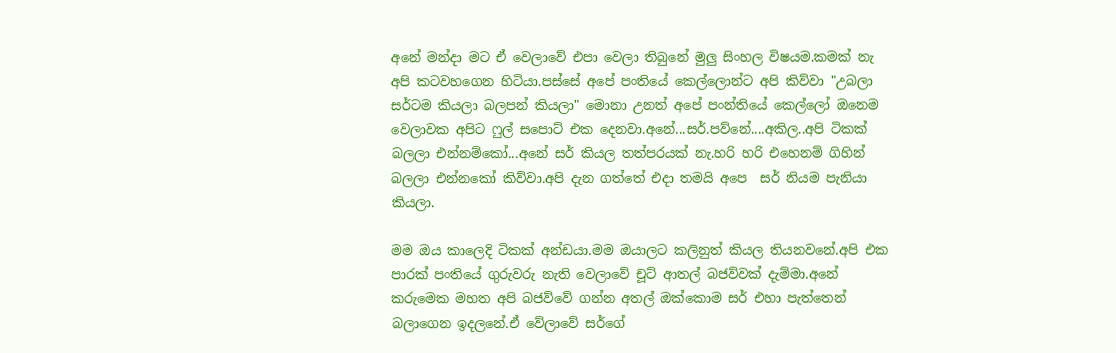අනේ මන්දා මට ඒ වෙලාවේ එපා වෙලා තිබුනේ මුලු සිංහල විෂයම.කමක් නැ අපි කටවහගෙන හිටියා.පස්සේ අපේ පංතියේ කෙල්ලොන්ට අපි කිව්වා "උබලා සර්ටම කියලා බලපන් කියලා" මොනා උනත් අපේ පංන්තියේ කෙල්ලෝ ඔනෙම වෙලාවක අපිට ෆුල් සපොට් එක දෙනවා.අනේ...සර්.පව්නේ....අකිල..අපි ටිකක් බලලා එන්නම්කෝ...අනේ සර් කියල තත්පරයක් නැ.හරි හරි එහෙනම් ගිහින් බලලා එන්නකෝ කිව්වා.අපි දැන ගත්තේ එදා තමයි අපෙ  සර් නියම පැනියා කියලා.

මම ඔය කාලෙදි ටිකක් අන්ඩයා.මම ඔයාලට කලිනුත් කියල තියනවනේ.අපි එක පාරක් පංතියේ ගුරුවරු නැති වෙලාවේ චූට් ආතල් බජව්වක් දැම්මා.අනේ කරුමෙක මහත අපි බජව්වේ ගන්න අතල් ඔක්කොම සර් එහා පැත්තෙන් බලාගෙන ඉදලනේ.ඒ වේලාවේ සර්ගේ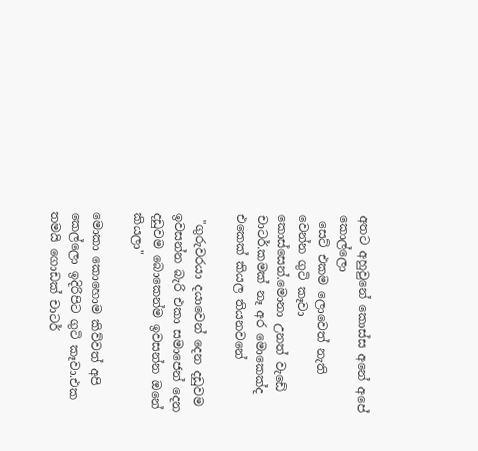අතට අහුවුනේ කොස්ස අනේ අපේ කොල්ලො
 සෙට් එකම ලොවෙත් නැති වෙන්න ගුටි කෑවා කොස්සෙන්.මොනා උනත් වැඩේ චාටර්.කමක් නෑ අර මොකෙක්ද එකෙක් කියල තියනවනේ

 "ගුරුවරයා දයාවෙන් දෙන දඩුවම ඉවසන්න බැරි එකා සමාජෙන් දෙන දඩුවම බොකෙන්ම ඉවසන්න ඔනේ කියලා"

මොකා කොහොම කිව්වත් අපි කෙල්ලො ඉදිරිපිට ගුටි කෑවා.එක තමයි ගොඩක් චාටර්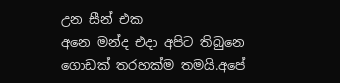උන සීන් එක
අනෙ මන්ද එදා අපිට තිබුනෙ ගොඩක් තරහක්ම තමයි.අපේ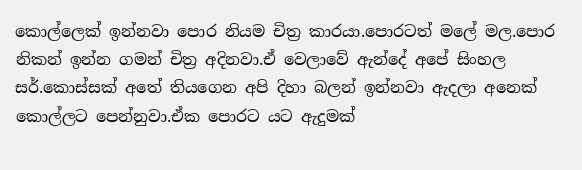කොල්ලෙක් ඉන්නවා පොර නියම චිත්‍ර කාරයා.පොරටත් මලේ මල.පොර නිකන් ඉන්න ගමන් චිත්‍ර අදිනවා.ඒ වෙලාවේ ඇන්දේ අපේ සිංහල සර්.කොස්සක් අතේ තියගෙන අපි දිහා බලන් ඉන්නවා ඇදලා අනෙක් කොල්ලට පෙන්නුවා.ඒක පොරට යට ඇදුමක්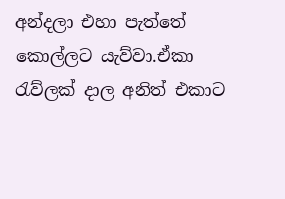අන්දලා එහා පැත්තේ කොල්ලට යැව්වා.ඒකා රැව්ලක් දාල අනිත් එකාට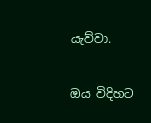යැව්වා.

ඔය විදිහට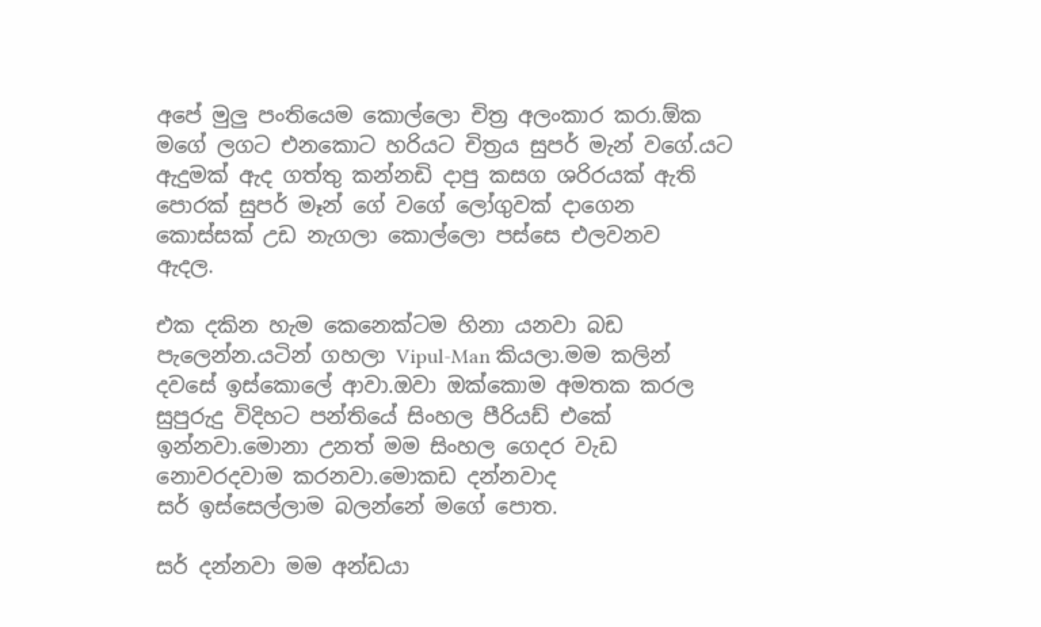අපේ මුලු පංතියෙම කොල්ලො චිත්‍ර අලංකාර කරා.ඕක මගේ ලගට එනකොට හරියට චිත්‍රය සුපර් මැන් වගේ.යට ඇදුමක් ඇද ගත්තු කන්නඩි දාපු කසග ශරිරයක් ඇති පොරක් සුපර් මෑන් ගේ වගේ ලෝගුවක් දාගෙන කොස්සක් උඩ නැගලා කොල්ලො පස්සෙ එලවනව
ඇදල.

එක දකින හැම කෙනෙක්ටම හිනා යනවා බඩ පැලෙන්න.යටින් ගහලා Vipul-Man කියලා.මම කලින් දවසේ ඉස්කොලේ ආවා.ඔවා ඔක්කොම අමතක කරල සුපුරුදු විදිහට පන්තියේ සිංහල පීරියඩ් එකේ ඉන්නවා.මොනා උනත් මම සිංහල ගෙදර වැඩ නොවරදවාම කරනවා.මොකඩ දන්නවාද
සර් ඉස්සෙල්ලාම බලන්නේ මගේ පොත.

සර් දන්නවා මම අන්ඩයා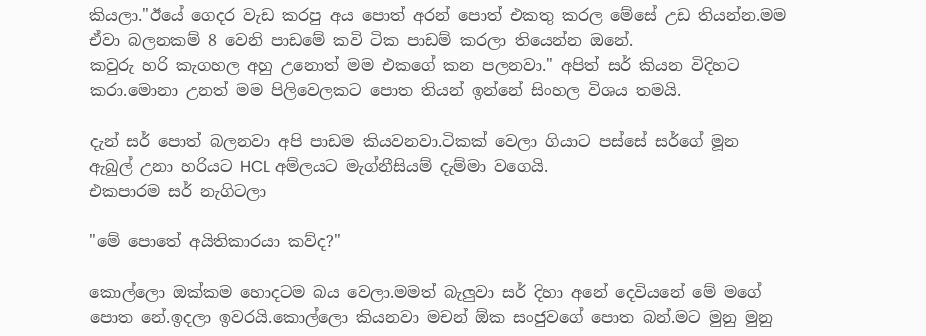කියලා."ඊයේ ගෙදර වැඩ කරපු අය පොත් අරන් පොත් එකතු කරල මේසේ උඩ තියන්න.මම ඒවා බලනකම් 8 වෙනි පාඩමේ කවි ටික පාඩම් කරලා තියෙන්න ඔනේ.
කවුරු හරි කැගහල අහු උනොත් මම එකගේ කන පලනවා." අපිත් සර් කියන විදිහට කරා.මොනා උනත් මම පිලිවෙලකට පොත තියන් ඉන්නේ සිංහල විශය තමයි.

දැන් සර් පොත් බලනවා අපි පාඩම කියවනවා.ටිකක් වෙලා ගියාට පස්සේ සර්ගේ මූන ඇබුල් උනා හරියට HCL අම්ලයට මැග්නීසියම් දැම්මා වගෙයි.
එකපාරම සර් නැගිටලා

"මේ පොතේ අයිතිකාරයා කව්ද?"

කොල්ලො ඔක්කම හොදටම බය වෙලා.මමත් බැලුවා සර් දිහා අනේ දෙවියනේ මේ මගේ පොත නේ.ඉදලා ඉවරයි.කොල්ලො කියනවා මචන් ඕක සංජුවගේ පොත බන්.මට මුනු මුනු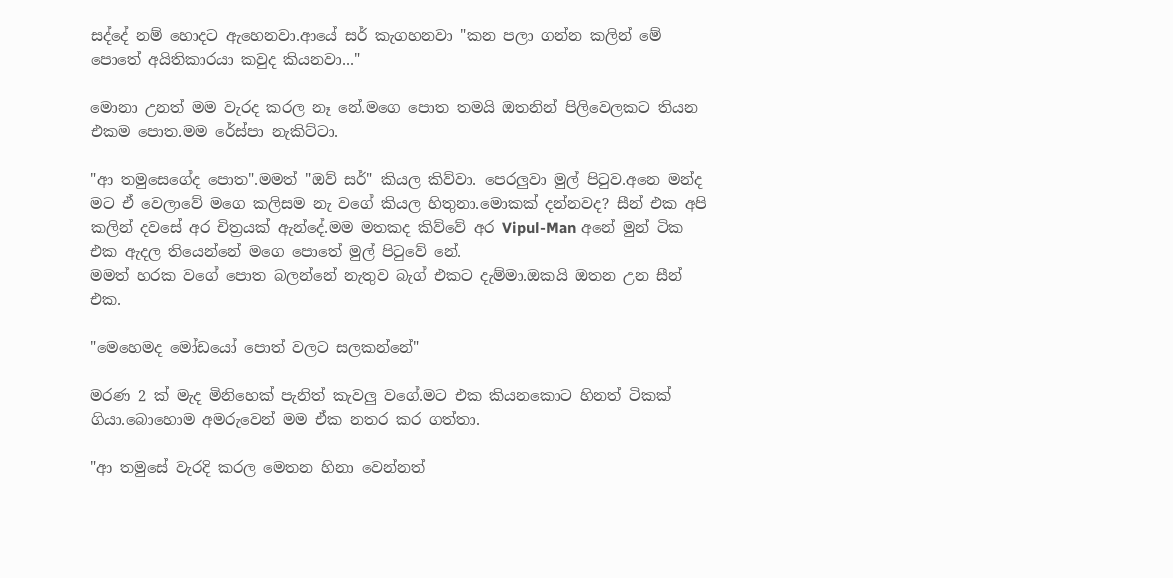සද්දේ නම් හොදට ඇහෙනවා.ආයේ සර් කැගහනවා "කන පලා ගන්න කලින් මේ පොතේ අයිතිකාරයා කවුද කියනවා..."

මොනා උනත් මම වැරද කරල නෑ නේ.මගෙ පොත තමයි ඔතනින් පිලිවෙලකට තියන එකම පොත.මම රේස්පා නැකිට්ටා.

"ආ තමුසෙගේද පොත".මමත් "ඔව් සර්" කියල කිව්වා. පෙරලුවා මුල් පිටුව.අනෙ මන්ද මට ඒ වෙලාවේ මගෙ කලිසම නැ වගේ කියල හිතුනා.මොකක් දන්නවද? සීන් එක අපි කලින් දවසේ අර චිත්‍රයක් ඇන්දේ.මම මතකද කිව්වේ අර Vipul-Man අනේ මුන් ටික එක ඇදල තියෙන්නේ මගෙ පොතේ මුල් පිටුවේ නේ.
මමත් හරක වගේ පොත බලන්නේ නැතුව බැග් එකට දැම්මා.ඔකයි ඔතන උන සීන් එක.

"මෙහෙමද මෝඩයෝ පොත් වලට සලකන්නේ"

මරණ 2 ක් මැද මිනිහෙක් පැනිත් කැවලු වගේ.මට එක කියනකොට හිනත් ටිකක් ගියා.බොහොම අමරුවෙන් මම ඒක නතර කර ගත්තා.

"ආ තමුසේ වැරදි කරල මෙතන හිනා වෙන්නත්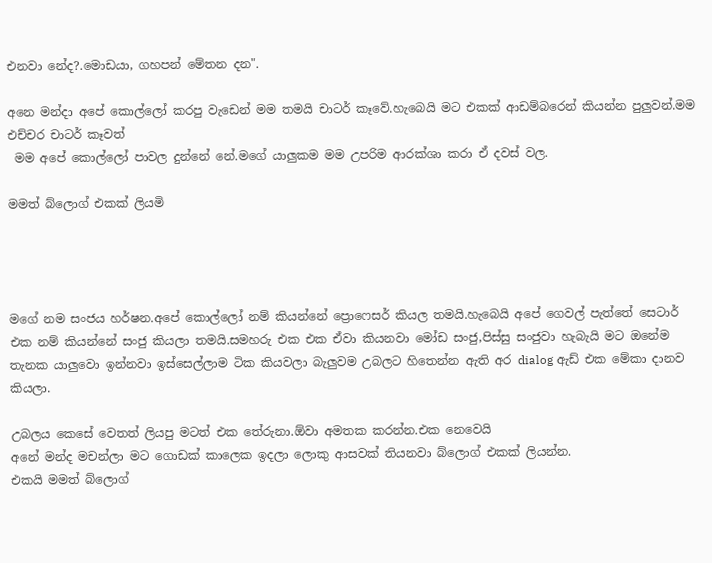එනවා නේද?.මොඩයා, ගහපන් මේතන දන".

අනෙ මන්දා අපේ කොල්ලෝ කරපු වැඩෙන් මම තමයි චාටර් කෑවේ.හැබෙයි මට එකක් ආඩම්බරෙන් කියන්න පුලුවන්.මම එච්චර චාටර් කෑවත්
 මම අපේ කොල්ලෝ පාවල දුන්නේ නේ.මගේ යාලුකම මම උපරිම ආරක්ශා කරා ඒ දවස් වල.

මමත් බ්ලොග් එකක් ලියමි




මගේ නම සංජය හර්ෂන.අපේ කොල්ලෝ නම් කියන්නේ ප්‍රොෆෙසර් කියල තමයි.හැබෙයි අපේ ගෙවල් පැත්තේ සෙටාර් එක නම් කියන්නේ සංජු කියලා තමයි.සමහරු එක එක ඒවා කියනවා මෝඩ සංජු,පිස්සු සංජුවා හැබැයි මට ඔනේම තැනක යාලුවො ඉන්නවා ඉස්සෙල්ලාම ටික කියවලා බැලුවම උබලට හිතෙන්න ඇති අර dialog ඇඩ් එක මේකා දානව කියලා.

උබලය කෙසේ වෙතත් ලියපු මටත් එක තේරුනා.ඕවා අමතක කරන්න.එක නෙවෙයි
අනේ මන්ද මචන්ලා මට ගොඩක් කාලෙක ඉදලා ලොකු ආසවක් තියනවා බ්ලොග් එකක් ලියන්න.
එකයි මමත් බ්ලොග්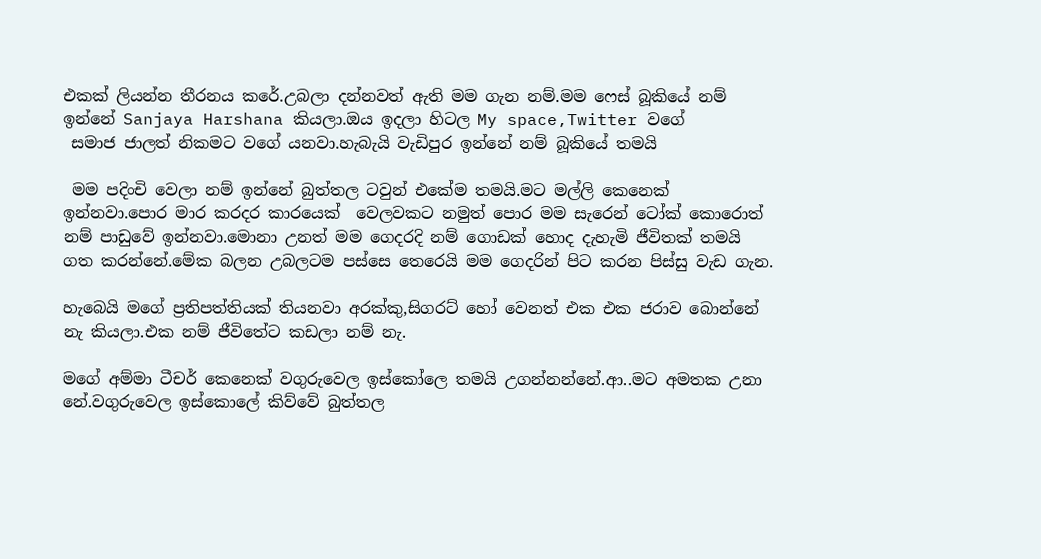එකක් ලියන්න තීරනය කරේ.උබලා දන්නවත් ඇති මම ගැන නම්.මම ෆෙස් බූකියේ නම්
ඉන්නේ Sanjaya Harshana කියලා.ඔය ඉදලා හිටල My space,Twitter වගේ
 සමාජ ජාලත් නිකමට වගේ යනවා.හැබැයි වැඩිපුර ඉන්නේ නම් බූකියේ තමයි

 මම පදිංචි වෙලා නම් ඉන්නේ බුත්තල ටවුන් එකේම තමයි.මට මල්ලි කෙනෙක් ඉන්නවා.පොර මාර කරදර කාරයෙක්  වෙලවකට නමුත් පොර මම සැරෙන් ටෝක් කොරොත් නම් පාඩුවේ ඉන්නවා.මොනා උනත් මම ගෙදරදි නම් ගොඩක් හොද දැහැමි ජීවිතක් තමයි ගත කරන්නේ.මේක බලන උබලටම පස්සෙ තෙරෙයි මම ගෙදරින් පිට කරන පිස්සු වැඩ ගැන.

හැබෙයි මගේ ප්‍රතිපත්තියක් තියනවා අරක්කු,සිගරට් හෝ වෙනත් එක එක ජරාව බොන්නේ නැ කියලා.එක නම් ජීවිතේට කඩලා නම් නැ.

මගේ අම්මා ටීචර් කෙනෙක් වගුරුවෙල ඉස්කෝලෙ තමයි උගන්නන්නේ.ආ..මට අමතක උනා නේ.වගුරුවෙල ඉස්කොලේ කිව්වේ බුත්තල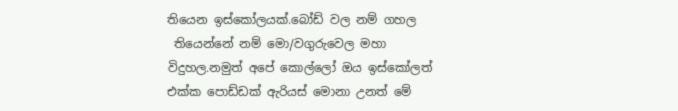තියෙන ඉස්කෝලයක්.බෝඩ් වල නම් ගහල
 තියෙන්නේ නම් මො/වගුරුවෙල මහා විදුහල.නමුත් අපේ කොල්ලෝ ඔය ඉස්කෝලත් එක්ක පොඩ්ඩක් ඇරියස් මොනා උනත් මේ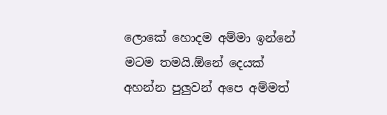ලොකේ හොදම අම්මා ඉන්නේ මටම තමයි.ඕනේ දෙයක් අහන්න පුලුවන් අපෙ අම්මත්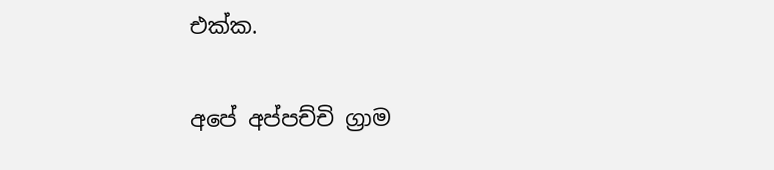එක්ක.

අපේ අප්පච්චි ග්‍රාම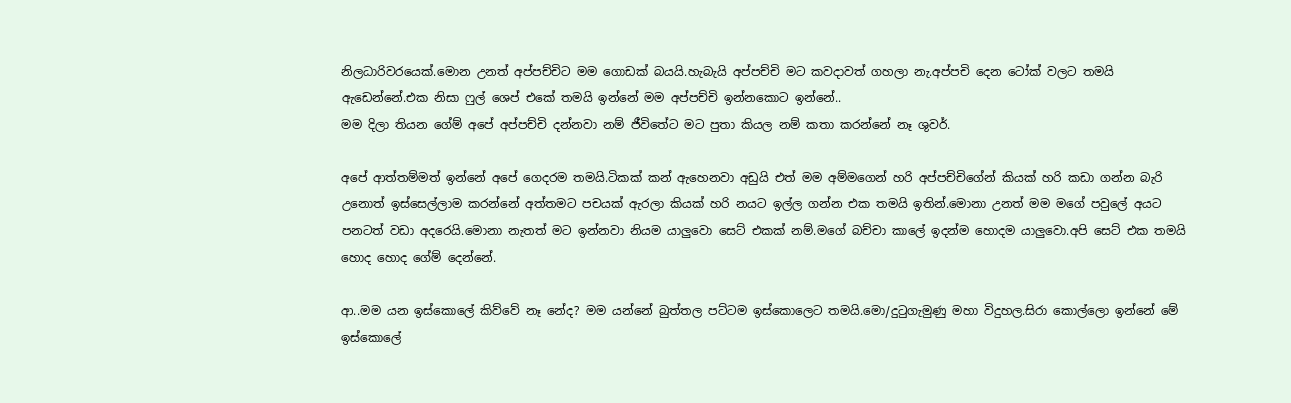නිලධාරිවරයෙක්.මොන උනත් අප්පච්චිට මම ගොඩක් බයයි.හැබැයි අප්පච්චි මට කවදාවත් ගහලා නැ.අප්පචි දෙන ටෝක් වලට තමයි ඇඩෙන්නේ.එක නිසා ෆුල් ශෙප් එකේ තමයි ඉන්නේ මම අප්පච්චි ඉන්නකොට ඉන්නේ..
මම දිලා තියන ගේම් අපේ අප්පච්චි දන්නවා නම් ජීවිතේට මට පුතා කියල නම් කතා කරන්නේ නෑ ශුවර්.

අපේ ආත්තම්මත් ඉන්නේ අපේ ගෙදරම තමයි.ටිකක් කන් ඇහෙනවා අඩුයි එත් මම අම්මගෙන් හරි අප්පච්චිගේන් කියක් හරි කඩා ගන්න බැරි උනොත් ඉස්සෙල්ලාම කරන්නේ අත්තමට පචයක් ඇරලා කියක් හරි නයට ඉල්ල ගන්න එක තමයි ඉතින්.මොනා උනත් මම මගේ පවුලේ අයට පනටත් වඩා අදරෙයි.මොනා නැතත් මට ඉන්නවා නියම යාලුවො සෙට් එකක් නම්.මගේ බච්චා කාලේ ඉදන්ම හොදම යාලුවො.අපි සෙට් එක තමයි හොද හොද ගේම් දෙන්නේ.

ආ..මම යන ඉස්කොලේ කිව්වේ නෑ නේද? මම යන්නේ බුත්තල පට්ටම ඉස්කොලෙට තමයි.මො/දුටුගැමුණු මහා විදුහල.සිරා කොල්ලො ඉන්නේ මේ ඉස්කොලේ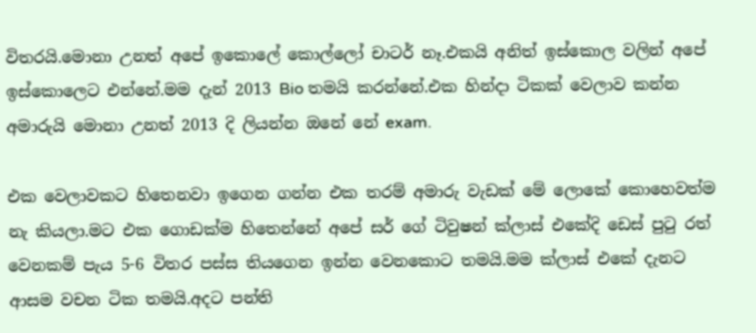විතරයි.මොනා උනත් අපේ ඉකොලේ කොල්ලෝ චාටර් නෑ.එකයි අනිත් ඉස්කොල වලින් අපේ ඉස්කොලෙට එන්නේ.මම දැන් 2013 Bio තමයි කරන්නේ.එක හින්දා ටිකක් වෙලාව කන්න අමාරුයි මොනා උනත් 2013 දි ලියන්න ඔනේ නේ exam.

එක වෙලාවකට හිතෙනවා ඉගෙන ගන්න එක තරම් අමාරු වැඩක් මේ ලොකේ කොහෙවත්ම නැ කියලා.මට එක ගොඩක්ම හිතෙන්නේ අපේ සර් ගේ ටිවුෂන් ක්ලාස් එකේදි ඩෙස් පුටු රත් වෙනකම් පැය 5-6 විතර පස්ස තියගෙන ඉන්න වෙනකොට තමයි.මම ක්ලාස් එකේ දැනට ආසම වචන ටික තමයි.අදට පන්ති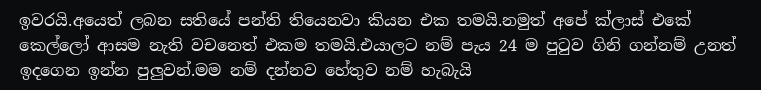ඉවරයි.අයෙත් ලබන සතියේ පන්ති තියෙනවා කියන එක තමයි.නමුත් අපේ ක්ලාස් එකේ කෙල්ලෝ ආසම නැති වචනෙත් එකම තමයි.එයාලට නම් පැය 24 ම පුටුව ගිනි ගන්නම් උනත් ඉදගෙන ඉන්න පුලුවන්.මම නම් දන්නව හේතුව නම් හැබැයි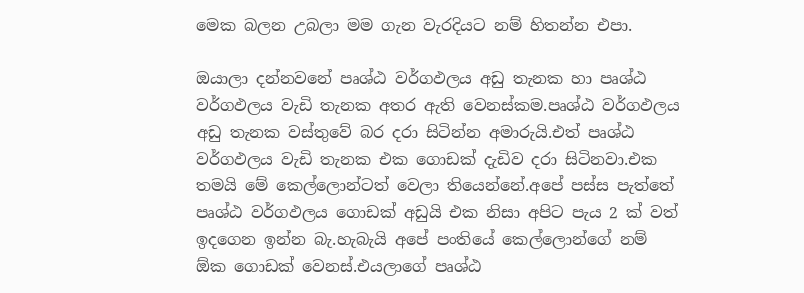මෙක බලන උබලා මම ගැන වැරදියට නම් හිතන්න එපා.

ඔයාලා දන්නවනේ පෘශ්ඨ වර්ගඵලය අඩු තැනක හා පෘශ්ඨ වර්ගඵලය වැඩි තැනක අතර ඇති වෙනස්කම.පෘශ්ඨ වර්ගඵලය අඩු තැනක වස්තුවේ බර දරා සිටින්න අමාරුයි.එත් පෘශ්ඨ වර්ගඵලය වැඩි තැනක එක ගොඩක් දැඩිව දරා සිටිනවා.එක තමයි මේ කෙල්ලොන්ටත් වෙලා තියෙන්නේ.අපේ පස්ස පැත්තේ පෘශ්ඨ වර්ගඵලය ගොඩක් අඩුයි එක නිසා අපිට පැය 2 ක් වත් ඉදගෙන ඉන්න බැ.හැබැයි අපේ පංතියේ කෙල්ලොන්ගේ නම් ඕක ගොඩක් වෙනස්.එයලාගේ පෘශ්ඨ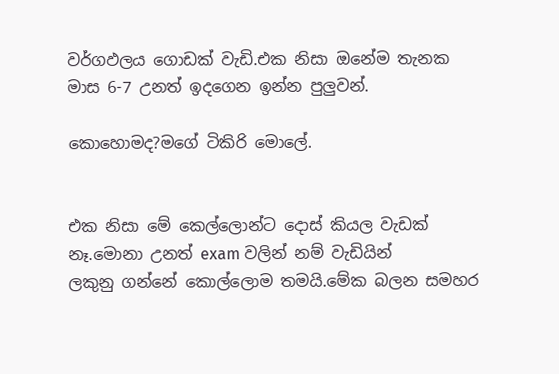වර්ගඵලය ගොඩක් වැඩි.එක නිසා ඔනේම තැනක මාස 6-7 උනත් ඉදගෙන ඉන්න පුලුවන්.

කොහොමද?මගේ ටිකිරි මොලේ.


එක නිසා මේ කෙල්ලොන්ට දොස් කියල වැඩක් නෑ.මොනා උනත් exam වලින් නම් වැඩියින්
ලකුනු ගන්නේ කොල්ලොම තමයි.මේක බලන සමහර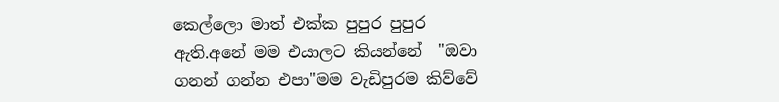කෙල්ලො මාත් එක්ක පුපුර පුපුර ඇති.අනේ මම එයාලට කියන්නේ  "ඔවා ගනන් ගන්න එපා"මම වැඩිපුරම කිව්වේ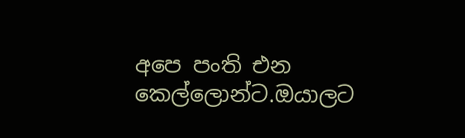අපෙ පංති එන කෙල්ලොන්ට.ඔයාලට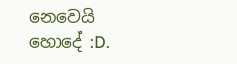නෙවෙයි හොදේ :D.